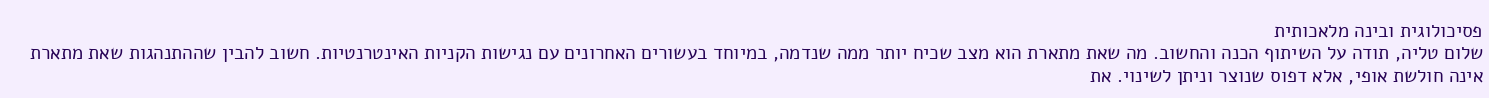פסיכולוגית ובינה מלאכותית
שלום טליה, תודה על השיתוף הכנה והחשוב. מה שאת מתארת הוא מצב שכיח יותר ממה שנדמה, במיוחד בעשורים האחרונים עם נגישות הקניות האינטרנטיות. חשוב להבין שההתנהגות שאת מתארת אינה חולשת אופי, אלא דפוס שנוצר וניתן לשינוי. את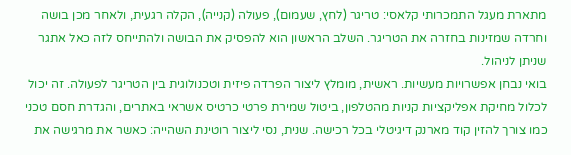מתארת מעגל התמכרותי קלאסי: טריגר (לחץ, שעמום), פעולה (קנייה), הקלה רגעית, ולאחר מכן בושה וחרדה שמזינות בחזרה את הטריגר. השלב הראשון הוא להפסיק את הבושה ולהתייחס לזה כאל אתגר שניתן לניהול.
בואי נבחן אפשרויות מעשיות. ראשית, מומלץ ליצור הפרדה פיזית וטכנולוגית בין הטריגר לפעולה. זה יכול לכלול מחיקת אפליקציות קניות מהטלפון, ביטול שמירת פרטי כרטיס אשראי באתרים, והגדרת חסם טכני כמו צורך להזין קוד מארנק דיגיטלי בכל רכישה. שנית, נסי ליצור רוטינת השהייה: כאשר את מרגישה את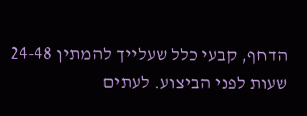הדחף, קבעי כלל שעלייך להמתין 24-48 שעות לפני הביצוע. לעתים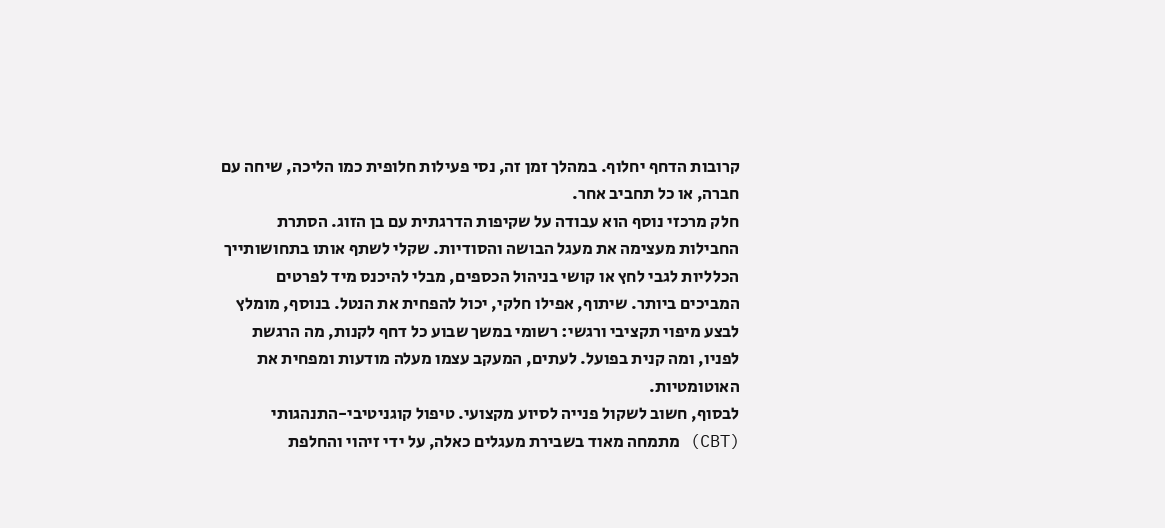קרובות הדחף יחלוף. במהלך זמן זה, נסי פעילות חלופית כמו הליכה, שיחה עם חברה, או כל תחביב אחר.
חלק מרכזי נוסף הוא עבודה על שקיפות הדרגתית עם בן הזוג. הסתרת החבילות מעצימה את מעגל הבושה והסודיות. שקלי לשתף אותו בתחושותייך הכלליות לגבי לחץ או קושי בניהול הכספים, מבלי להיכנס מיד לפרטים המביכים ביותר. שיתוף, אפילו חלקי, יכול להפחית את הנטל. בנוסף, מומלץ לבצע מיפוי תקציבי ורגשי: רשומי במשך שבוע כל דחף לקנות, מה הרגשת לפניו, ומה קנית בפועל. לעתים, המעקב עצמו מעלה מודעות ומפחית את האוטומטיות.
לבסוף, חשוב לשקול פנייה לסיוע מקצועי. טיפול קוגניטיבי-התנהגותי (CBT) מתמחה מאוד בשבירת מעגלים כאלה, על ידי זיהוי והחלפת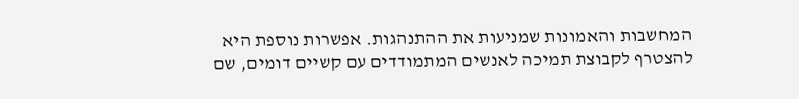המחשבות והאמונות שמניעות את ההתנהגות. אפשרות נוספת היא להצטרף לקבוצת תמיכה לאנשים המתמודדים עם קשיים דומים, שם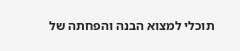תוכלי למצוא הבנה והפחתה של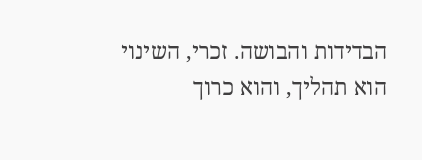הבדידות והבושה. זכרי, השינוי הוא תהליך, והוא כרוך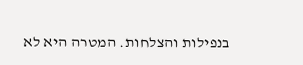בנפילות והצלחות. המטרה היא לא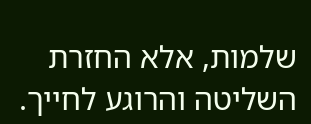שלמות, אלא החזרת השליטה והרוגע לחייך.